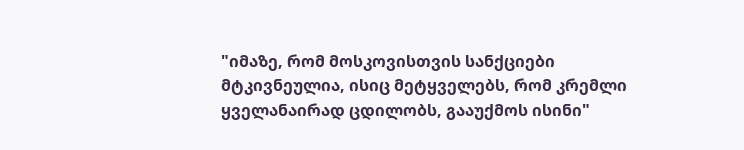"იმაზე, რომ მოსკოვისთვის სანქციები მტკივნეულია, ისიც მეტყველებს, რომ კრემლი ყველანაირად ცდილობს, გააუქმოს ისინი"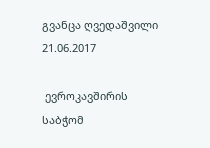გვანცა ღვედაშვილი
21.06.2017

 ევროკავშირის საბჭომ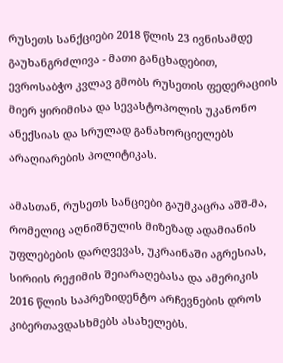რუსეთს სანქციები 2018 წლის 23 ივნისამდე გაუხანგრძლივა - მათი განცხადებით, ევროსაბჭო კვლავ გმობს რუსეთის ფედერაციის მიერ ყირიმისა და სევასტოპოლის უკანონო ანექსიას და სრულად განახორციელებს არაღიარების პოლიტიკას.

ამასთან, რუსეთს სანციები გაუმკაცრა აშშ-მა, რომელიც აღნიშნულის მიზეზად ადამიანის უფლებების დარღვევას, უკრაინაში აგრესიას, სირიის რეჟიმის შეიარაღებასა და ამერიკის 2016 წლის საპრეზიდენტო არჩევნების დროს კიბერთავდასხმებს ასახელებს.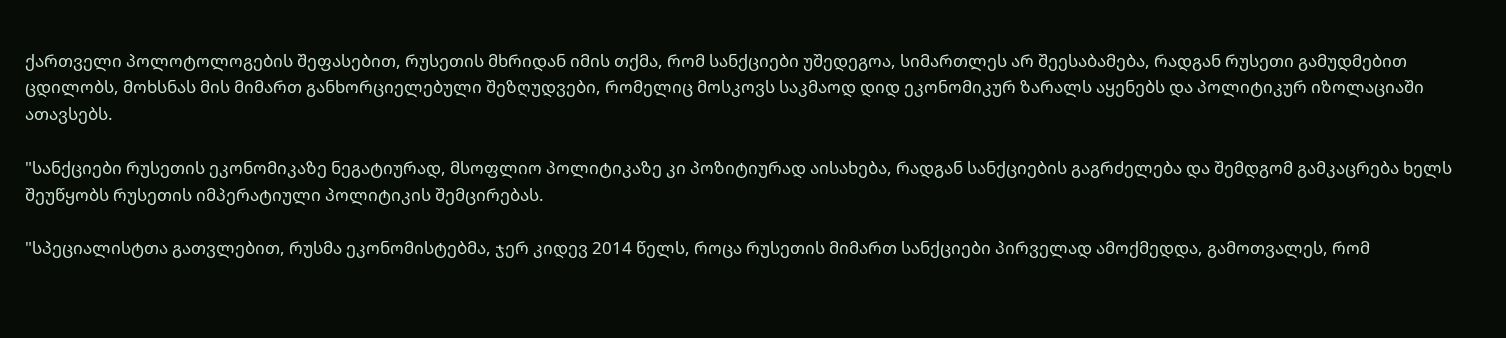ქართველი პოლოტოლოგების შეფასებით, რუსეთის მხრიდან იმის თქმა, რომ სანქციები უშედეგოა, სიმართლეს არ შეესაბამება, რადგან რუსეთი გამუდმებით ცდილობს, მოხსნას მის მიმართ განხორციელებული შეზღუდვები, რომელიც მოსკოვს საკმაოდ დიდ ეკონომიკურ ზარალს აყენებს და პოლიტიკურ იზოლაციაში ათავსებს.

"სანქციები რუსეთის ეკონომიკაზე ნეგატიურად, მსოფლიო პოლიტიკაზე კი პოზიტიურად აისახება, რადგან სანქციების გაგრძელება და შემდგომ გამკაცრება ხელს შეუწყობს რუსეთის იმპერატიული პოლიტიკის შემცირებას.

"სპეციალისტთა გათვლებით, რუსმა ეკონომისტებმა, ჯერ კიდევ 2014 წელს, როცა რუსეთის მიმართ სანქციები პირველად ამოქმედდა, გამოთვალეს, რომ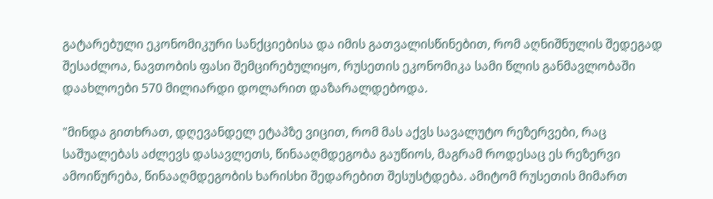გატარებული ეკონომიკური სანქციებისა და იმის გათვალისწინებით, რომ აღნიშნულის შედეგად შესაძლოა, ნავთობის ფასი შემცირებულიყო, რუსეთის ეკონომიკა სამი წლის განმავლობაში დაახლოები 570 მილიარდი დოლარით დაზარალდებოდა.

"მინდა გითხრათ, დღევანდელ ეტაპზე ვიცით, რომ მას აქვს სავალუტო რეზერვები, რაც საშუალებას აძლევს დასავლეთს, წინააღმდეგობა გაუწიოს, მაგრამ როდესაც ეს რეზერვი ამოიწურება, წინააღმდეგობის ხარისხი შედარებით შესუსტდება. ამიტომ რუსეთის მიმართ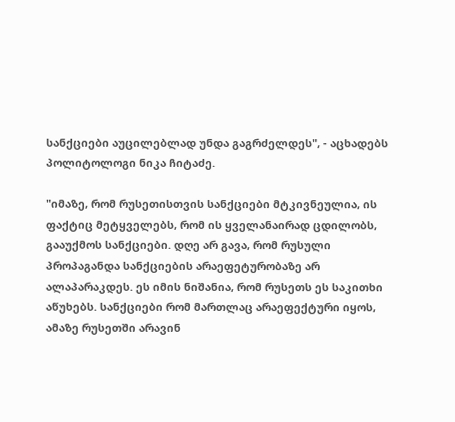სანქციები აუცილებლად უნდა გაგრძელდეს", - აცხადებს პოლიტოლოგი ნიკა ჩიტაძე.

"იმაზე, რომ რუსეთისთვის სანქციები მტკივნეულია, ის ფაქტიც მეტყველებს, რომ ის ყველანაირად ცდილობს, გააუქმოს სანქციები. დღე არ გავა, რომ რუსული პროპაგანდა სანქციების არაეფეტურობაზე არ ალაპარაკდეს. ეს იმის ნიშანია, რომ რუსეთს ეს საკითხი აწუხებს. სანქციები რომ მართლაც არაეფექტური იყოს, ამაზე რუსეთში არავინ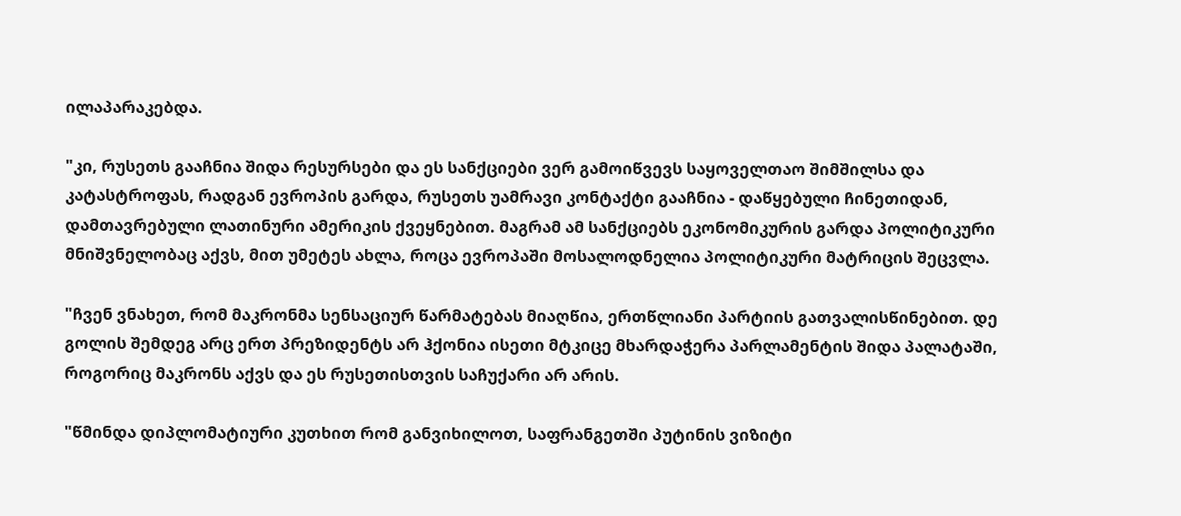ილაპარაკებდა.

"კი, რუსეთს გააჩნია შიდა რესურსები და ეს სანქციები ვერ გამოიწვევს საყოველთაო შიმშილსა და კატასტროფას, რადგან ევროპის გარდა, რუსეთს უამრავი კონტაქტი გააჩნია - დაწყებული ჩინეთიდან, დამთავრებული ლათინური ამერიკის ქვეყნებით. მაგრამ ამ სანქციებს ეკონომიკურის გარდა პოლიტიკური მნიშვნელობაც აქვს, მით უმეტეს ახლა, როცა ევროპაში მოსალოდნელია პოლიტიკური მატრიცის შეცვლა.

"ჩვენ ვნახეთ, რომ მაკრონმა სენსაციურ წარმატებას მიაღწია, ერთწლიანი პარტიის გათვალისწინებით. დე გოლის შემდეგ არც ერთ პრეზიდენტს არ ჰქონია ისეთი მტკიცე მხარდაჭერა პარლამენტის შიდა პალატაში, როგორიც მაკრონს აქვს და ეს რუსეთისთვის საჩუქარი არ არის.

"წმინდა დიპლომატიური კუთხით რომ განვიხილოთ, საფრანგეთში პუტინის ვიზიტი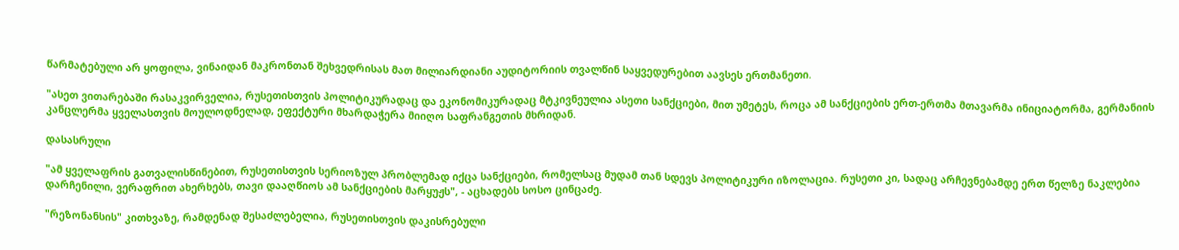წარმატებული არ ყოფილა, ვინაიდან მაკრონთან შეხვედრისას მათ მილიარდიანი აუდიტორიის თვალწინ საყვედურებით აავსეს ერთმანეთი.

"ასეთ ვითარებაში რასაკვირველია, რუსეთისთვის პოლიტიკურადაც და ეკონომიკურადაც მტკივნეულია ასეთი სანქციები, მით უმეტეს, როცა ამ სანქციების ერთ-ერთმა მთავარმა ინიციატორმა, გერმანიის კანცლერმა ყველასთვის მოულოდნელად, ეფექტური მხარდაჭერა მიიღო საფრანგეთის მხრიდან.

დასასრული

"ამ ყველაფრის გათვალისწინებით, რუსეთისთვის სერიოზულ პრობლემად იქცა სანქციები, რომელსაც მუდამ თან სდევს პოლიტიკური იზოლაცია. რუსეთი კი, სადაც არჩევნებამდე ერთ წელზე ნაკლებია დარჩენილი, ვერაფრით ახერხებს, თავი დააღწიოს ამ სანქციების მარყუჟს", - აცხადებს სოსო ცინცაძე.

"რეზონანსის" კითხვაზე, რამდენად შესაძლებელია, რუსეთისთვის დაკისრებული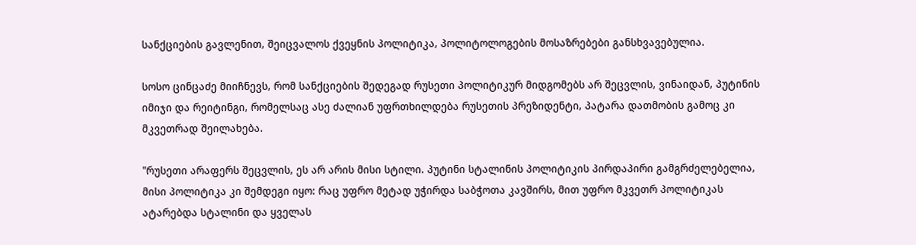სანქციების გავლენით, შეიცვალოს ქვეყნის პოლიტიკა, პოლიტოლოგების მოსაზრებები განსხვავებულია.

სოსო ცინცაძე მიიჩნევს, რომ სანქციების შედეგად რუსეთი პოლიტიკურ მიდგომებს არ შეცვლის, ვინაიდან, პუტინის იმიჯი და რეიტინგი, რომელსაც ასე ძალიან უფრთხილდება რუსეთის პრეზიდენტი, პატარა დათმობის გამოც კი მკვეთრად შეილახება.

"რუსეთი არაფერს შეცვლის, ეს არ არის მისი სტილი. პუტინი სტალინის პოლიტიკის პირდაპირი გამგრძელებელია, მისი პოლიტიკა კი შემდეგი იყო: რაც უფრო მეტად უჭირდა საბჭოთა კავშირს, მით უფრო მკვეთრ პოლიტიკას ატარებდა სტალინი და ყველას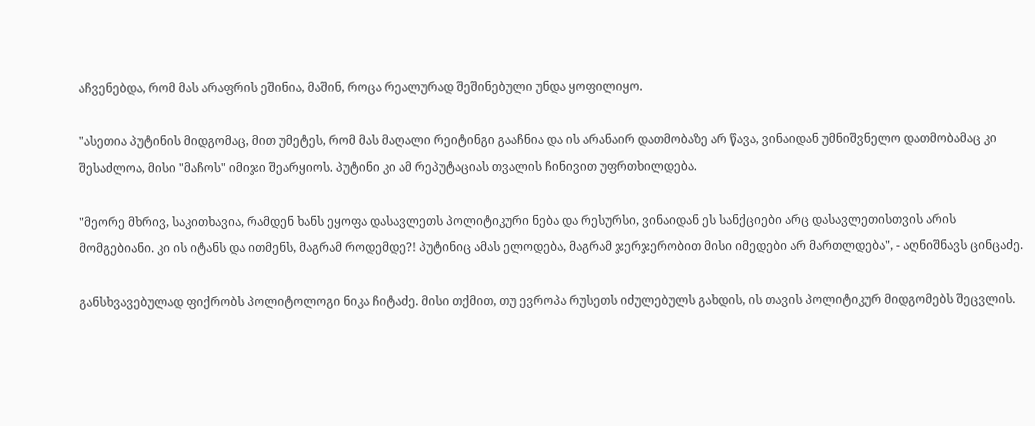აჩვენებდა, რომ მას არაფრის ეშინია, მაშინ, როცა რეალურად შეშინებული უნდა ყოფილიყო.

"ასეთია პუტინის მიდგომაც, მით უმეტეს, რომ მას მაღალი რეიტინგი გააჩნია და ის არანაირ დათმობაზე არ წავა, ვინაიდან უმნიშვნელო დათმობამაც კი შესაძლოა, მისი "მაჩოს" იმიჯი შეარყიოს. პუტინი კი ამ რეპუტაციას თვალის ჩინივით უფრთხილდება.

"მეორე მხრივ, საკითხავია, რამდენ ხანს ეყოფა დასავლეთს პოლიტიკური ნება და რესურსი, ვინაიდან ეს სანქციები არც დასავლეთისთვის არის მომგებიანი. კი ის იტანს და ითმენს, მაგრამ როდემდე?! პუტინიც ამას ელოდება, მაგრამ ჯერჯერობით მისი იმედები არ მართლდება", - აღნიშნავს ცინცაძე.

განსხვავებულად ფიქრობს პოლიტოლოგი ნიკა ჩიტაძე. მისი თქმით, თუ ევროპა რუსეთს იძულებულს გახდის, ის თავის პოლიტიკურ მიდგომებს შეცვლის.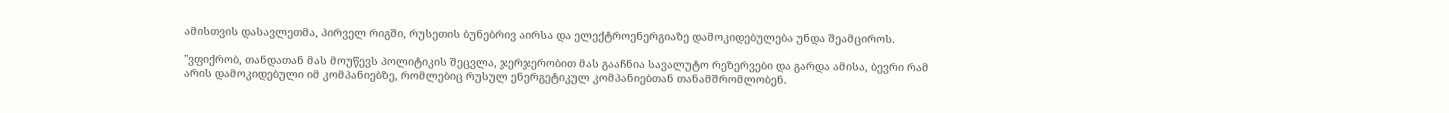ამისთვის დასავლეთმა, პირველ რიგში, რუსეთის ბუნებრივ აირსა და ელექტროენერგიაზე დამოკიდებულება უნდა შეამციროს.

"ვფიქრობ, თანდათან მას მოუწევს პოლიტიკის შეცვლა, ჯერჯერობით მას გააჩნია სავალუტო რეზერვები და გარდა ამისა, ბევრი რამ არის დამოკიდებული იმ კომპანიებზე, რომლებიც რუსულ ენერგეტიკულ კომპანიებთან თანამშრომლობენ.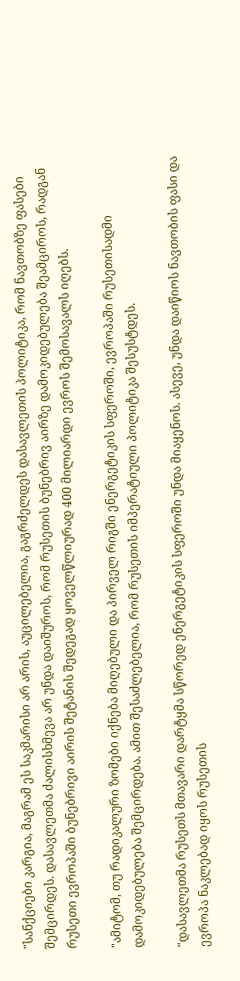"სანქციები კარგია, მაგრამ ეს საკმარისი არ არის, აუცილებელია, გაგრძელდეს დასავლეთის პოლიტიკა, რომ ნავთობზე ფასები შემცირდეს. დასავლეთმა ძალისხმევა არ უნდა დაიშუროს, რომ რუსეთის ბუნებრივ აირზე დამოკიდებულება შეამციროს, რადგან რუსეთი ევროპაში ბუნებრივი აირის შეტანის შედეგად ყოველწლიურად 400 მილიარდი ევროს შემოსავალს იღებს.

"ამიტომ, თუ რადიკალური ზომები იქნება მიღებული და პირველ რიგში ენერგეტიკის სფეროში, ევროპაში რუსეთისადმი დამოკიდებულება შემცირდება. ამით შესაძლებელია, რომ რუსეთის იმპერატიული პოლიტიკა შესუსტდეს.

"დასავლეთმა რუსეთს მთავარი დარტყმა სწორედ ენერგეტიკის სფეროში უნდა მიაყენოს. ასევე, უნდა დაიწიოს ნავთობის ფასი და ევროპა ნაკლებად იყოს რუსეთის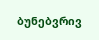ბუნებვრივ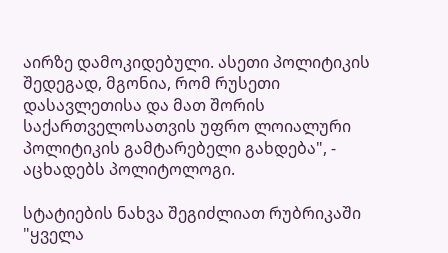აირზე დამოკიდებული. ასეთი პოლიტიკის შედეგად, მგონია, რომ რუსეთი დასავლეთისა და მათ შორის საქართველოსათვის უფრო ლოიალური პოლიტიკის გამტარებელი გახდება", - აცხადებს პოლიტოლოგი.

სტატიების ნახვა შეგიძლიათ რუბრიკაში "ყველა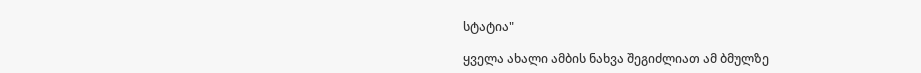სტატია"

ყველა ახალი ამბის ნახვა შეგიძლიათ ამ ბმულზე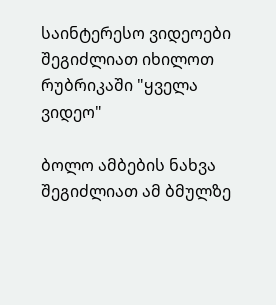საინტერესო ვიდეოები შეგიძლიათ იხილოთ რუბრიკაში "ყველა ვიდეო"

ბოლო ამბების ნახვა შეგიძლიათ ამ ბმულზე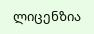ლიცენზია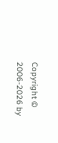Copyright © 2006-2026 by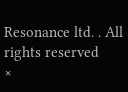Resonance ltd. . All rights reserved
×